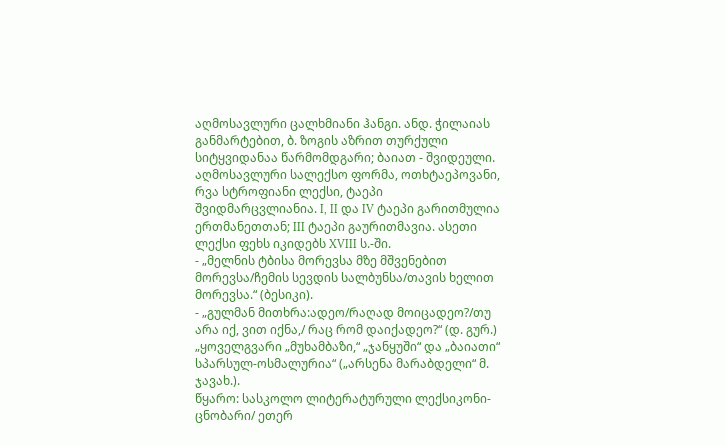აღმოსავლური ცალხმიანი ჰანგი. ანდ. ჭილაიას განმარტებით, ბ. ზოგის აზრით თურქული სიტყვიდანაა წარმომდგარი; ბაიათ - შვიდეული. აღმოსავლური სალექსო ფორმა, ოთხტაეპოვანი, რვა სტროფიანი ლექსი, ტაეპი შვიდმარცვლიანია. I, II და IV ტაეპი გარითმულია ერთმანეთთან; III ტაეპი გაურითმავია. ასეთი ლექსი ფეხს იკიდებს XVIII ს.-ში.
- „მელნის ტბისა მორევსა მზე მშვენებით მორევსა/ჩემის სევდის სალბუნსა/თავის ხელით მორევსა.“ (ბესიკი).
- „გულმან მითხრა:ადეო/რაღად მოიცადეო?/თუ არა იქ, ვით იქნა,/ რაც რომ დაიქადეო?“ (დ. გურ.) „ყოველგვარი „მუხამბაზი,“ „ჯანყუში“ და „ბაიათი“ სპარსულ-ოსმალურია“ („არსენა მარაბდელი“ მ. ჯავახ.).
წყარო: სასკოლო ლიტერატურული ლექსიკონი-ცნობარი/ ეთერ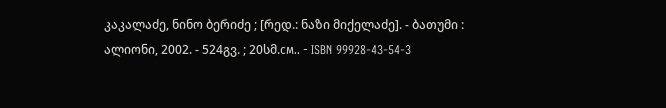კაკალაძე, ნინო ბერიძე ; [რედ.: ნაზი მიქელაძე]. - ბათუმი : ალიონი, 2002. - 524გვ. ; 20სმ.см.. - ISBN 99928-43-54-3